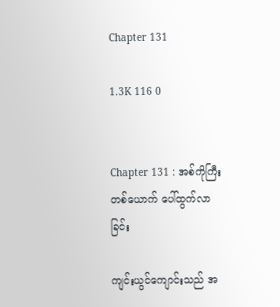Chapter 131

1.3K 116 0


Chapter 131 : အစ်ကိုကြီးတစ်ယောက် ပေါ်ထွက်လာခြင်း

ကျင်းယွင်ကျောင်းသည် အ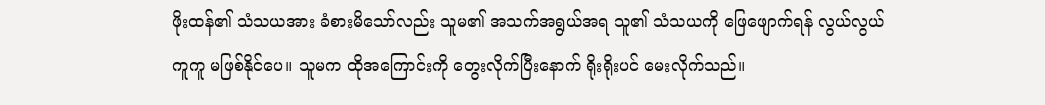ဖိုးထန်၏ သံသယအား ခံစားမိသော်လည်း သူမ၏ အသက်အရွယ်အရ သူ၏ သံသယကို ဖြေဖျောက်ရန် လွယ်လွယ်ကူကူ မဖြစ်နိုင်ပေ။ သူမက ထိုအကြောင်းကို တွေးလိုက်ပြီးနောက် ရိုးရိုးပင် မေးလိုက်သည်။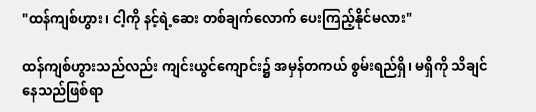"ထန်ကျစ်ဟွား၊ ငါ့ကို နင့်ရဲ့ဆေး တစ်ချက်လောက် ပေးကြည့်နိုင်မလား"

ထန်ကျစ်ဟွားသည်လည်း ကျင်းယွင်ကျောင်း၌ အမှန်တကယ် စွမ်းရည်ရှိ၊ မရှိကို သိချင်နေသည်ဖြစ်ရာ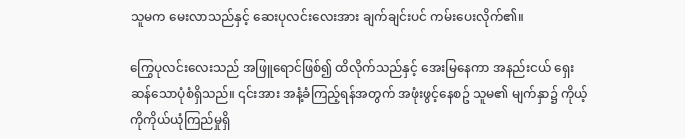သူမက မေးလာသည်နှင့် ဆေးပုလင်းလေးအား ချက်ချင်းပင် ကမ်းပေးလိုက်၏။

ကြွေပုလင်းလေးသည် အဖြူရောင်ဖြစ်၍ ထိလိုက်သည်နှင့် အေးမြနေကာ အနည်းငယ် ရှေးဆန်သောပုံစံရှိသည်။ ၎င်းအား အနံ့ခံကြည့်ရန်အတွက် အဖုံးဖွင့်နေစဥ် သူမ၏ မျက်နှာ၌ ကိုယ့်ကိုကိုယ်ယုံကြည်မှုရှိ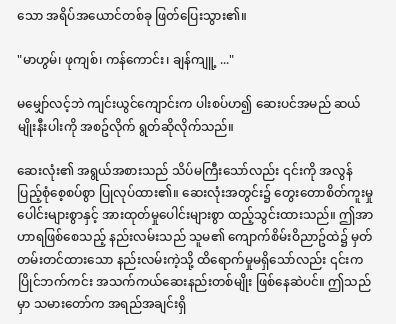သော အရိပ်အယောင်တစ်ခု ဖြတ်ပြေးသွား၏။

"မာဟွမ်၊ ဖုကျစ်၊ ကန်ကောင်း၊ ချန်ကျူ့ ..."

မမျှော်လင့်ဘဲ ကျင်းယွင်ကျောင်းက ပါးစပ်ဟ၍ ဆေးပင်အမည် ဆယ်မျိုးနီးပါးကို အစဥ်လိုက် ရွတ်ဆိုလိုက်သည်။

ဆေးလုံး၏ အရွယ်အစားသည် သိပ်မကြီးသော်လည်း ၎င်းကို အလွန် ပြည့်စုံစေ့စပ်စွာ ပြုလုပ်ထား၏။ ဆေးလုံးအတွင်း၌ တွေးတောစိတ်ကူးမှုပေါင်းများစွာနှင့် အားထုတ်မှုပေါင်းများစွာ ထည့်သွင်းထားသည်။ ဤအာဟာရဖြစ်စေသည့် နည်းလမ်းသည် သူမ၏ ကျောက်စိမ်းဝိညာဥ်ထဲ၌ မှတ်တမ်းတင်ထားသော နည်းလမ်းကဲ့သို့ ထိရောက်မှုမရှိသော်လည်း ၎င်းက ပြိုင်ဘက်ကင်း အသက်ကယ်ဆေးနည်းတစ်မျိုး ဖြစ်နေဆဲပင်။ ဤသည်မှာ သမားတော်က အရည်အချင်းရှိ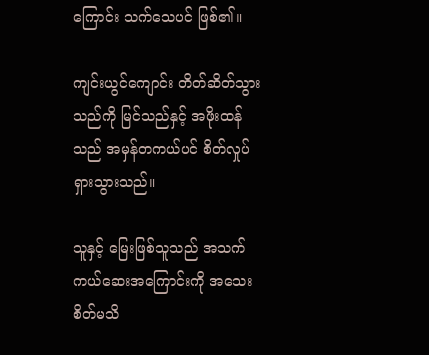ကြောင်း သက်သေပင် ဖြစ်၏။

ကျင်းယွင်ကျောင်း တိတ်ဆိတ်သွားသည်ကို မြင်သည်နှင့် အဖိုးထန်သည် အမှန်တကယ်ပင် စိတ်လှုပ်ရှားသွားသည်။

သူနှင့် မြေးဖြစ်သူသည် အသက်ကယ်ဆေးအကြောင်းကို အသေးစိတ်မသိ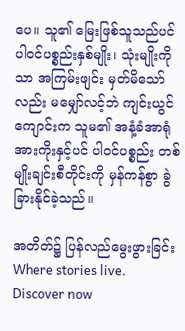ပေ။ သူ၏ မြေးဖြစ်သူသည်ပင် ပါဝင်ပစ္စည်းနှစ်မျိုး၊ သုံးမျိုးကိုသာ အကြမ်းဖျင်း မှတ်မိသော်လည်း မမျှော်လင့်ဘဲ ကျင်းယွင်ကျောင်းက သူမ၏ အနံ့ခံအာရုံ အားကိုးနှင့်ပင် ပါဝင်ပစ္စည်း တစ်မျိုးချင်းစီတိုင်းကို မှန်ကန်စွာ ခွဲခြားနိုင်ခဲ့သည်။

အတိတ်၌ ပြန်လည်မွေးဖွားခြင်းWhere stories live. Discover now